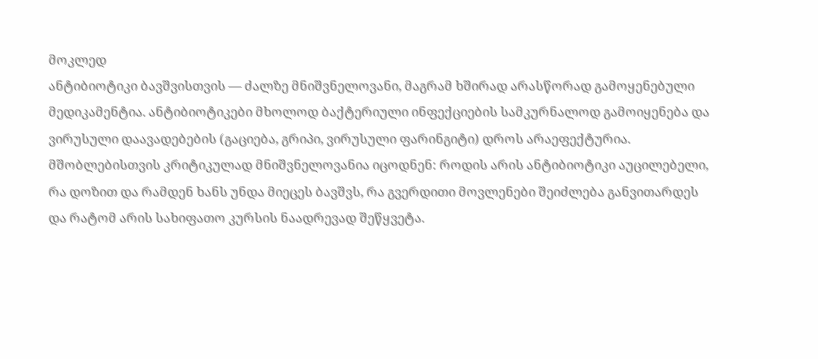მოკლედ
ანტიბიოტიკი ბავშვისთვის — ძალზე მნიშვნელოვანი, მაგრამ ხშირად არასწორად გამოყენებული მედიკამენტია. ანტიბიოტიკები მხოლოდ ბაქტერიული ინფექციების სამკურნალოდ გამოიყენება და ვირუსული დაავადებების (გაციება, გრიპი, ვირუსული ფარინგიტი) დროს არაეფექტურია. მშობლებისთვის კრიტიკულად მნიშვნელოვანია იცოდნენ: როდის არის ანტიბიოტიკი აუცილებელი, რა დოზით და რამდენ ხანს უნდა მიეცეს ბავშვს, რა გვერდითი მოვლენები შეიძლება განვითარდეს და რატომ არის სახიფათო კურსის ნაადრევად შეწყვეტა.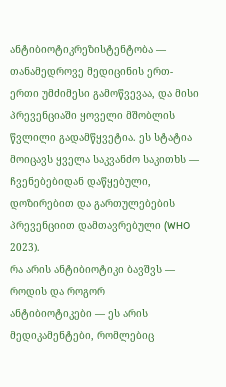ანტიბიოტიკრეზისტენტობა — თანამედროვე მედიცინის ერთ-ერთი უმძიმესი გამოწვევაა, და მისი პრევენციაში ყოველი მშობლის წვლილი გადამწყვეტია. ეს სტატია მოიცავს ყველა საკვანძო საკითხს — ჩვენებებიდან დაწყებული, დოზირებით და გართულებების პრევენციით დამთავრებული (WHO 2023).
რა არის ანტიბიოტიკი ბავშვს — როდის და როგორ
ანტიბიოტიკები — ეს არის მედიკამენტები, რომლებიც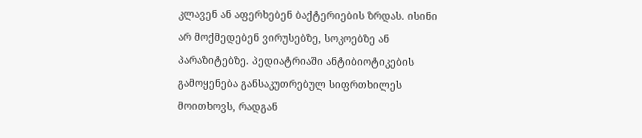კლავენ ან აფერხებენ ბაქტერიების ზრდას. ისინი არ მოქმედებენ ვირუსებზე, სოკოებზე ან პარაზიტებზე. პედიატრიაში ანტიბიოტიკების გამოყენება განსაკუთრებულ სიფრთხილეს მოითხოვს, რადგან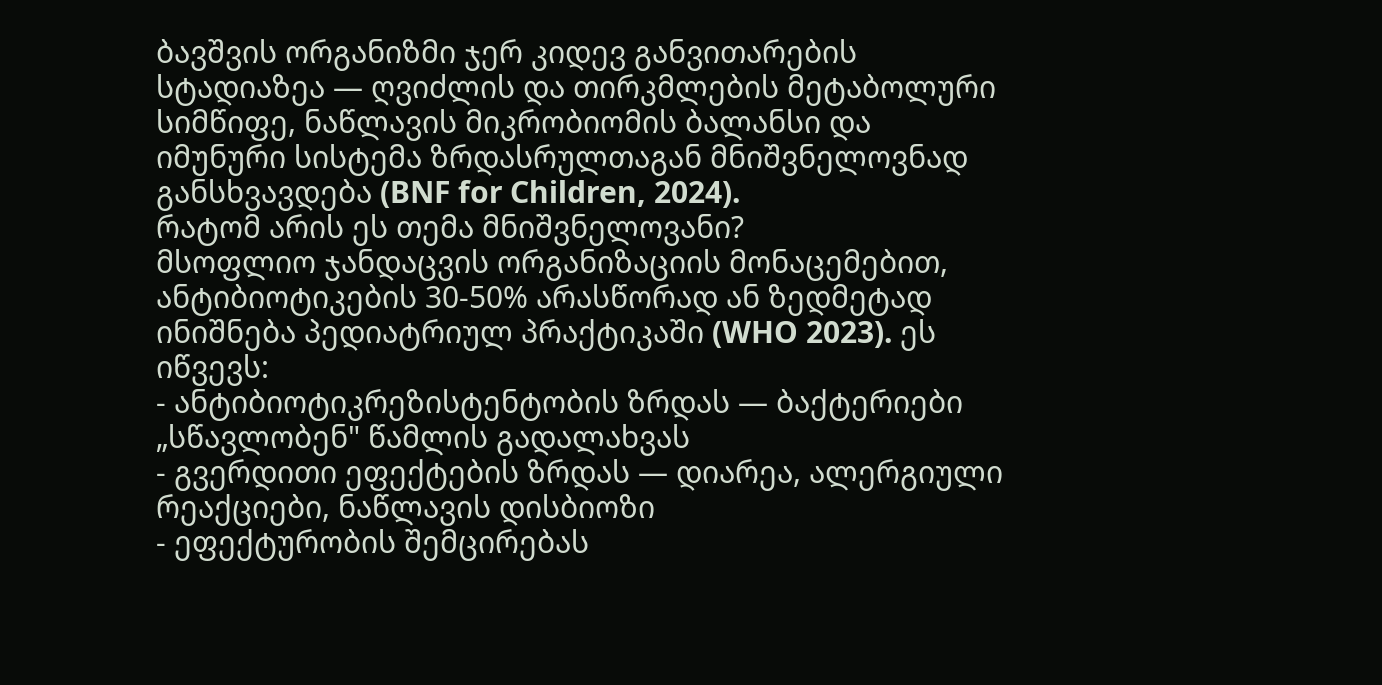ბავშვის ორგანიზმი ჯერ კიდევ განვითარების სტადიაზეა — ღვიძლის და თირკმლების მეტაბოლური სიმწიფე, ნაწლავის მიკრობიომის ბალანსი და იმუნური სისტემა ზრდასრულთაგან მნიშვნელოვნად განსხვავდება (BNF for Children, 2024).
რატომ არის ეს თემა მნიშვნელოვანი?
მსოფლიო ჯანდაცვის ორგანიზაციის მონაცემებით, ანტიბიოტიკების 30-50% არასწორად ან ზედმეტად ინიშნება პედიატრიულ პრაქტიკაში (WHO 2023). ეს იწვევს:
- ანტიბიოტიკრეზისტენტობის ზრდას — ბაქტერიები „სწავლობენ" წამლის გადალახვას
- გვერდითი ეფექტების ზრდას — დიარეა, ალერგიული რეაქციები, ნაწლავის დისბიოზი
- ეფექტურობის შემცირებას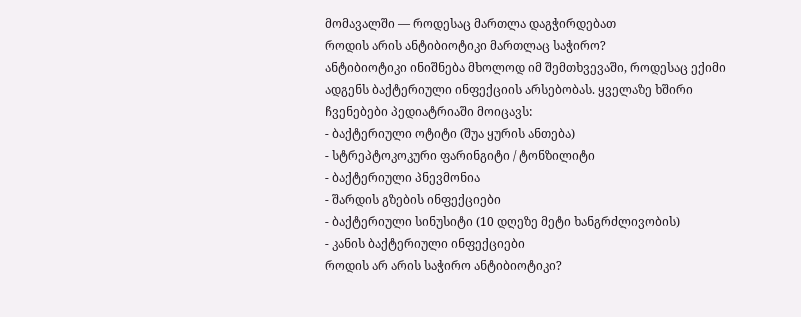მომავალში — როდესაც მართლა დაგჭირდებათ
როდის არის ანტიბიოტიკი მართლაც საჭირო?
ანტიბიოტიკი ინიშნება მხოლოდ იმ შემთხვევაში, როდესაც ექიმი ადგენს ბაქტერიული ინფექციის არსებობას. ყველაზე ხშირი ჩვენებები პედიატრიაში მოიცავს:
- ბაქტერიული ოტიტი (შუა ყურის ანთება)
- სტრეპტოკოკური ფარინგიტი / ტონზილიტი
- ბაქტერიული პნევმონია
- შარდის გზების ინფექციები
- ბაქტერიული სინუსიტი (10 დღეზე მეტი ხანგრძლივობის)
- კანის ბაქტერიული ინფექციები
როდის არ არის საჭირო ანტიბიოტიკი?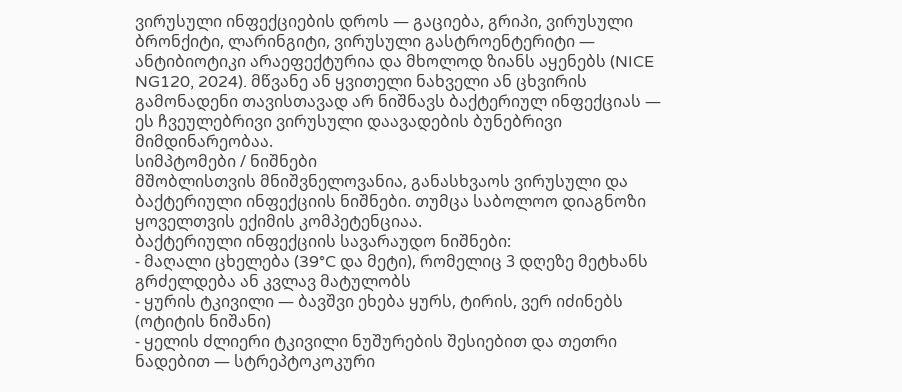ვირუსული ინფექციების დროს — გაციება, გრიპი, ვირუსული ბრონქიტი, ლარინგიტი, ვირუსული გასტროენტერიტი — ანტიბიოტიკი არაეფექტურია და მხოლოდ ზიანს აყენებს (NICE NG120, 2024). მწვანე ან ყვითელი ნახველი ან ცხვირის გამონადენი თავისთავად არ ნიშნავს ბაქტერიულ ინფექციას — ეს ჩვეულებრივი ვირუსული დაავადების ბუნებრივი მიმდინარეობაა.
სიმპტომები / ნიშნები
მშობლისთვის მნიშვნელოვანია, განასხვაოს ვირუსული და ბაქტერიული ინფექციის ნიშნები. თუმცა საბოლოო დიაგნოზი ყოველთვის ექიმის კომპეტენციაა.
ბაქტერიული ინფექციის სავარაუდო ნიშნები:
- მაღალი ცხელება (39°C და მეტი), რომელიც 3 დღეზე მეტხანს გრძელდება ან კვლავ მატულობს
- ყურის ტკივილი — ბავშვი ეხება ყურს, ტირის, ვერ იძინებს (ოტიტის ნიშანი)
- ყელის ძლიერი ტკივილი ნუშურების შესიებით და თეთრი ნადებით — სტრეპტოკოკური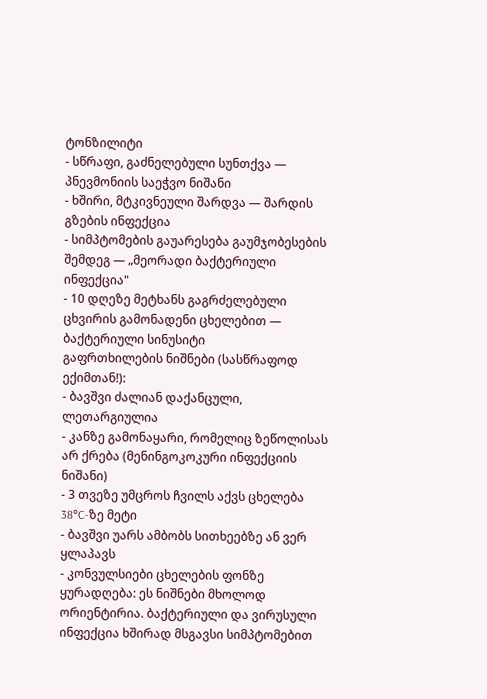ტონზილიტი
- სწრაფი, გაძნელებული სუნთქვა — პნევმონიის საეჭვო ნიშანი
- ხშირი, მტკივნეული შარდვა — შარდის გზების ინფექცია
- სიმპტომების გაუარესება გაუმჯობესების შემდეგ — „მეორადი ბაქტერიული ინფექცია"
- 10 დღეზე მეტხანს გაგრძელებული ცხვირის გამონადენი ცხელებით — ბაქტერიული სინუსიტი
გაფრთხილების ნიშნები (სასწრაფოდ ექიმთან!):
- ბავშვი ძალიან დაქანცული, ლეთარგიულია
- კანზე გამონაყარი, რომელიც ზეწოლისას არ ქრება (მენინგოკოკური ინფექციის ნიშანი)
- 3 თვეზე უმცროს ჩვილს აქვს ცხელება 38°C-ზე მეტი
- ბავშვი უარს ამბობს სითხეებზე ან ვერ ყლაპავს
- კონვულსიები ცხელების ფონზე
ყურადღება: ეს ნიშნები მხოლოდ ორიენტირია. ბაქტერიული და ვირუსული ინფექცია ხშირად მსგავსი სიმპტომებით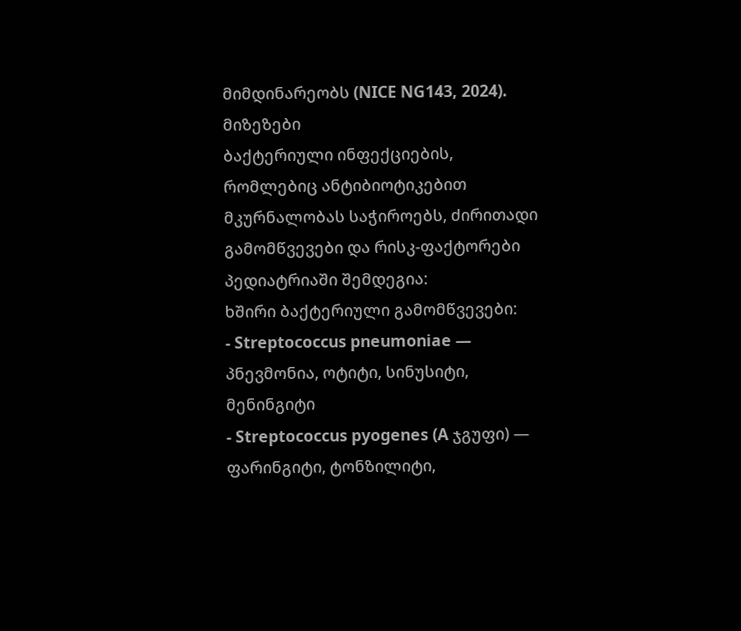მიმდინარეობს (NICE NG143, 2024).
მიზეზები
ბაქტერიული ინფექციების, რომლებიც ანტიბიოტიკებით მკურნალობას საჭიროებს, ძირითადი გამომწვევები და რისკ-ფაქტორები პედიატრიაში შემდეგია:
ხშირი ბაქტერიული გამომწვევები:
- Streptococcus pneumoniae — პნევმონია, ოტიტი, სინუსიტი, მენინგიტი
- Streptococcus pyogenes (A ჯგუფი) — ფარინგიტი, ტონზილიტი,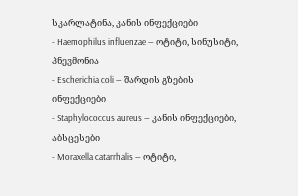სკარლატინა, კანის ინფექციები
- Haemophilus influenzae — ოტიტი, სინუსიტი, პნევმონია
- Escherichia coli — შარდის გზების ინფექციები
- Staphylococcus aureus — კანის ინფექციები, აბსცესები
- Moraxella catarrhalis — ოტიტი,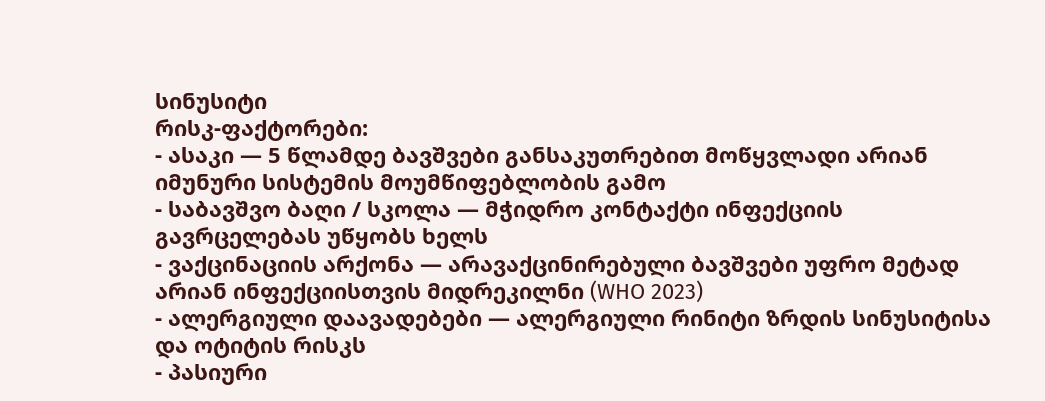სინუსიტი
რისკ-ფაქტორები:
- ასაკი — 5 წლამდე ბავშვები განსაკუთრებით მოწყვლადი არიან იმუნური სისტემის მოუმწიფებლობის გამო
- საბავშვო ბაღი / სკოლა — მჭიდრო კონტაქტი ინფექციის გავრცელებას უწყობს ხელს
- ვაქცინაციის არქონა — არავაქცინირებული ბავშვები უფრო მეტად არიან ინფექციისთვის მიდრეკილნი (WHO 2023)
- ალერგიული დაავადებები — ალერგიული რინიტი ზრდის სინუსიტისა და ოტიტის რისკს
- პასიური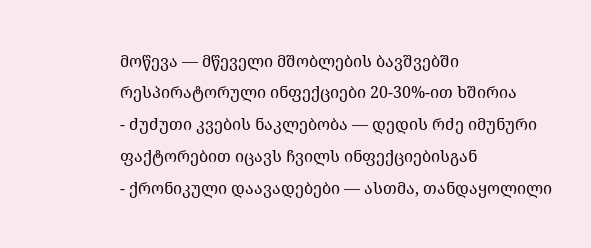მოწევა — მწეველი მშობლების ბავშვებში რესპირატორული ინფექციები 20-30%-ით ხშირია
- ძუძუთი კვების ნაკლებობა — დედის რძე იმუნური ფაქტორებით იცავს ჩვილს ინფექციებისგან
- ქრონიკული დაავადებები — ასთმა, თანდაყოლილი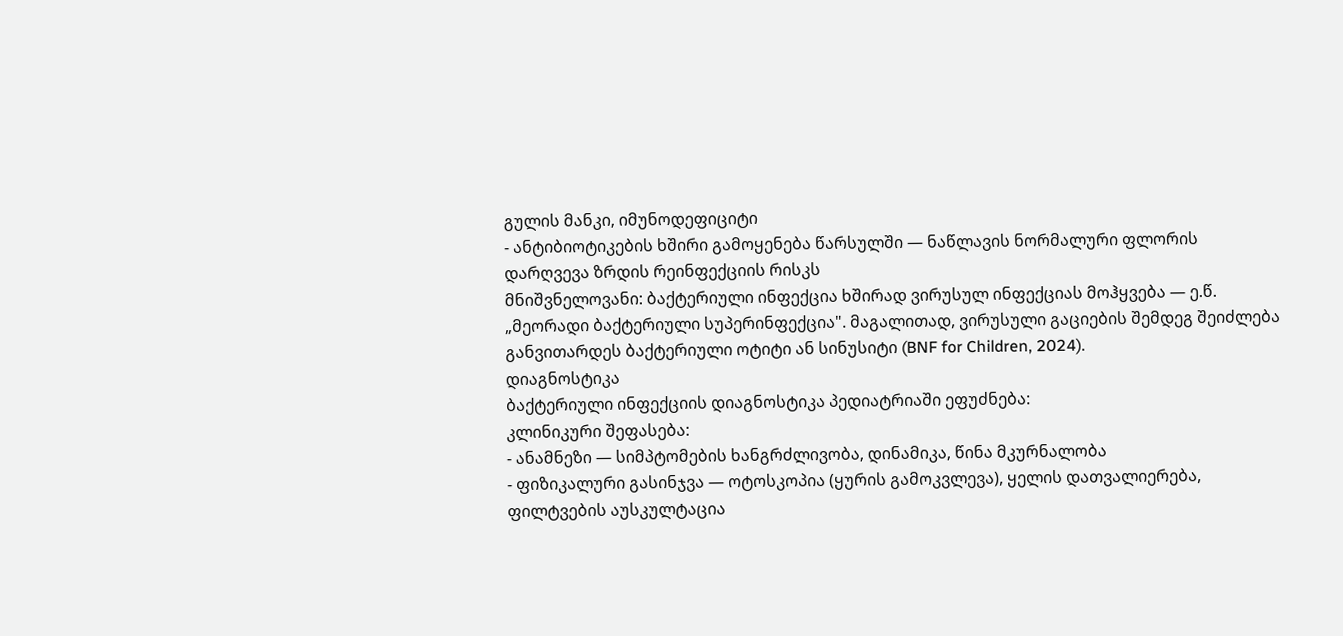გულის მანკი, იმუნოდეფიციტი
- ანტიბიოტიკების ხშირი გამოყენება წარსულში — ნაწლავის ნორმალური ფლორის დარღვევა ზრდის რეინფექციის რისკს
მნიშვნელოვანი: ბაქტერიული ინფექცია ხშირად ვირუსულ ინფექციას მოჰყვება — ე.წ. „მეორადი ბაქტერიული სუპერინფექცია". მაგალითად, ვირუსული გაციების შემდეგ შეიძლება განვითარდეს ბაქტერიული ოტიტი ან სინუსიტი (BNF for Children, 2024).
დიაგნოსტიკა
ბაქტერიული ინფექციის დიაგნოსტიკა პედიატრიაში ეფუძნება:
კლინიკური შეფასება:
- ანამნეზი — სიმპტომების ხანგრძლივობა, დინამიკა, წინა მკურნალობა
- ფიზიკალური გასინჯვა — ოტოსკოპია (ყურის გამოკვლევა), ყელის დათვალიერება, ფილტვების აუსკულტაცია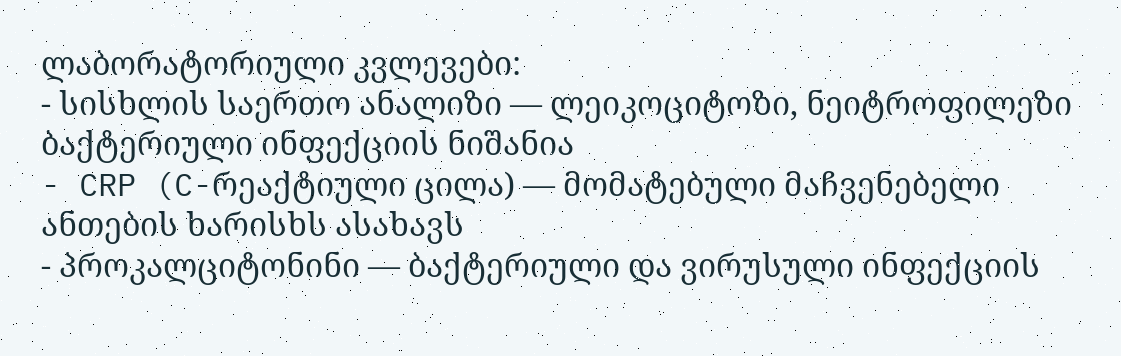ლაბორატორიული კვლევები:
- სისხლის საერთო ანალიზი — ლეიკოციტოზი, ნეიტროფილეზი ბაქტერიული ინფექციის ნიშანია
- CRP (C-რეაქტიული ცილა) — მომატებული მაჩვენებელი ანთების ხარისხს ასახავს
- პროკალციტონინი — ბაქტერიული და ვირუსული ინფექციის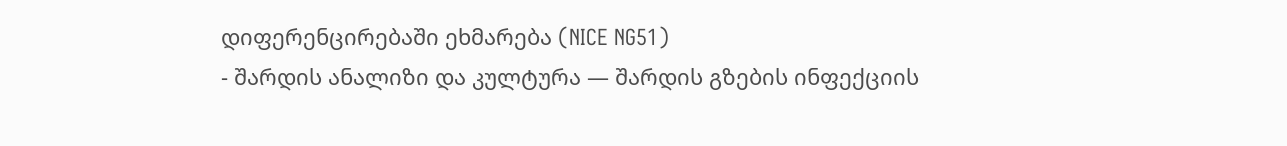დიფერენცირებაში ეხმარება (NICE NG51)
- შარდის ანალიზი და კულტურა — შარდის გზების ინფექციის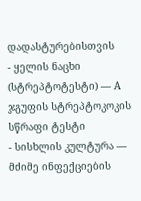დადასტურებისთვის
- ყელის ნაცხი (სტრეპტოტესტი) — A ჯგუფის სტრეპტოკოკის სწრაფი ტესტი
- სისხლის კულტურა — მძიმე ინფექციების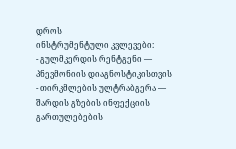დროს
ინსტრუმენტული კვლევები:
- გულმკერდის რენტგენი — პნევმონიის დიაგნოსტიკისთვის
- თირკმლების ულტრაბგერა — შარდის გზების ინფექციის გართულებების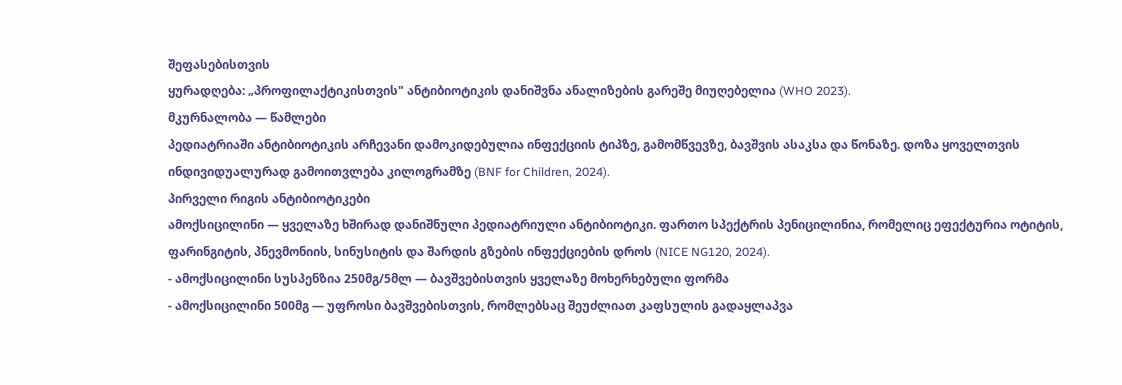შეფასებისთვის
ყურადღება: „პროფილაქტიკისთვის" ანტიბიოტიკის დანიშვნა ანალიზების გარეშე მიუღებელია (WHO 2023).
მკურნალობა — წამლები
პედიატრიაში ანტიბიოტიკის არჩევანი დამოკიდებულია ინფექციის ტიპზე, გამომწვევზე, ბავშვის ასაკსა და წონაზე. დოზა ყოველთვის ინდივიდუალურად გამოითვლება კილოგრამზე (BNF for Children, 2024).
პირველი რიგის ანტიბიოტიკები
ამოქსიცილინი — ყველაზე ხშირად დანიშნული პედიატრიული ანტიბიოტიკი. ფართო სპექტრის პენიცილინია, რომელიც ეფექტურია ოტიტის, ფარინგიტის, პნევმონიის, სინუსიტის და შარდის გზების ინფექციების დროს (NICE NG120, 2024).
- ამოქსიცილინი სუსპენზია 250მგ/5მლ — ბავშვებისთვის ყველაზე მოხერხებული ფორმა
- ამოქსიცილინი 500მგ — უფროსი ბავშვებისთვის, რომლებსაც შეუძლიათ კაფსულის გადაყლაპვა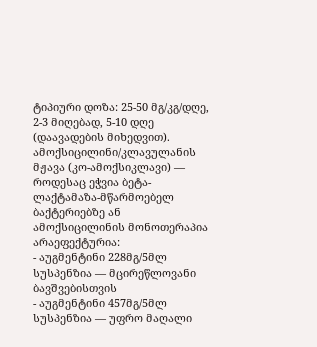ტიპიური დოზა: 25-50 მგ/კგ/დღე, 2-3 მიღებად, 5-10 დღე (დაავადების მიხედვით).
ამოქსიცილინი/კლავულანის მჟავა (კო-ამოქსიკლავი) — როდესაც ეჭვია ბეტა-ლაქტამაზა-მწარმოებელ ბაქტერიებზე ან ამოქსიცილინის მონოთერაპია არაეფექტურია:
- აუგმენტინი 228მგ/5მლ სუსპენზია — მცირეწლოვანი ბავშვებისთვის
- აუგმენტინი 457მგ/5მლ სუსპენზია — უფრო მაღალი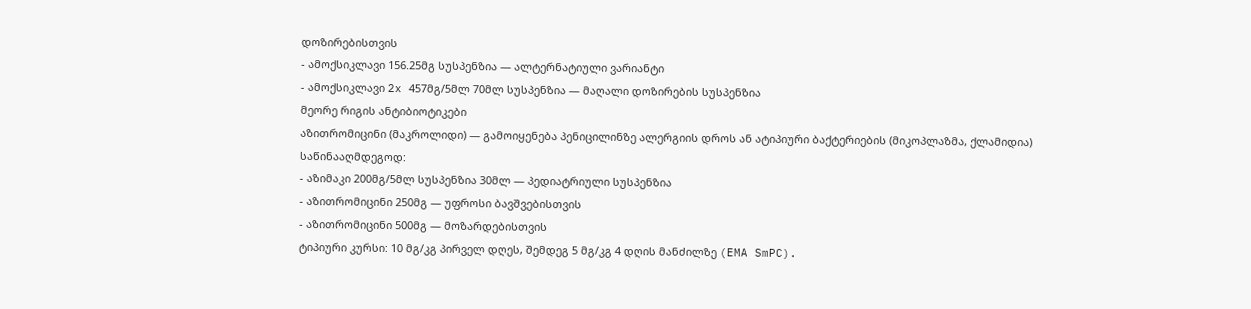დოზირებისთვის
- ამოქსიკლავი 156.25მგ სუსპენზია — ალტერნატიული ვარიანტი
- ამოქსიკლავი 2x 457მგ/5მლ 70მლ სუსპენზია — მაღალი დოზირების სუსპენზია
მეორე რიგის ანტიბიოტიკები
აზითრომიცინი (მაკროლიდი) — გამოიყენება პენიცილინზე ალერგიის დროს ან ატიპიური ბაქტერიების (მიკოპლაზმა, ქლამიდია) საწინააღმდეგოდ:
- აზიმაკი 200მგ/5მლ სუსპენზია 30მლ — პედიატრიული სუსპენზია
- აზითრომიცინი 250მგ — უფროსი ბავშვებისთვის
- აზითრომიცინი 500მგ — მოზარდებისთვის
ტიპიური კურსი: 10 მგ/კგ პირველ დღეს, შემდეგ 5 მგ/კგ 4 დღის მანძილზე (EMA SmPC).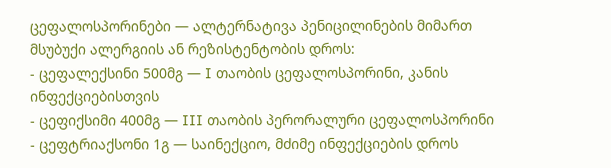ცეფალოსპორინები — ალტერნატივა პენიცილინების მიმართ მსუბუქი ალერგიის ან რეზისტენტობის დროს:
- ცეფალექსინი 500მგ — I თაობის ცეფალოსპორინი, კანის ინფექციებისთვის
- ცეფიქსიმი 400მგ — III თაობის პერორალური ცეფალოსპორინი
- ცეფტრიაქსონი 1გ — საინექციო, მძიმე ინფექციების დროს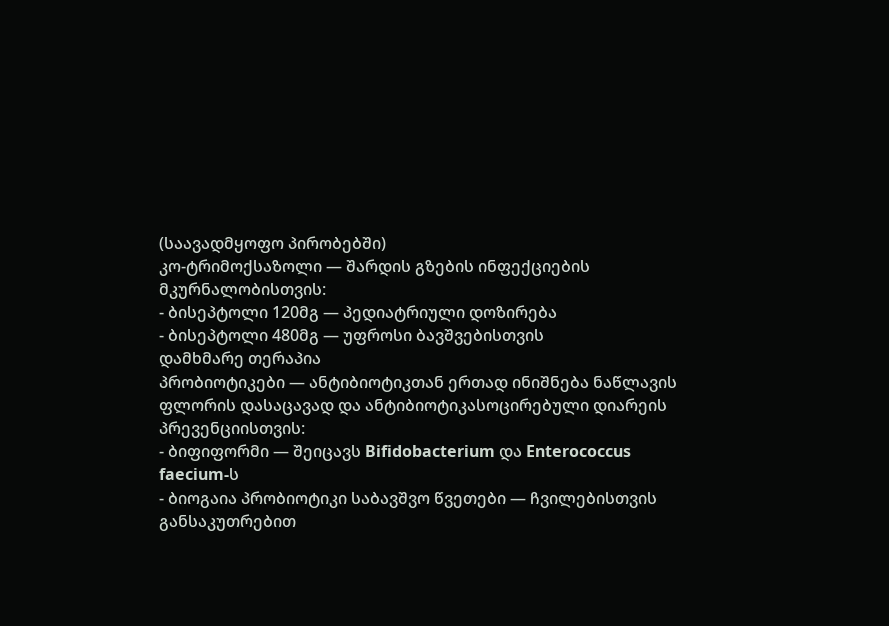(საავადმყოფო პირობებში)
კო-ტრიმოქსაზოლი — შარდის გზების ინფექციების მკურნალობისთვის:
- ბისეპტოლი 120მგ — პედიატრიული დოზირება
- ბისეპტოლი 480მგ — უფროსი ბავშვებისთვის
დამხმარე თერაპია
პრობიოტიკები — ანტიბიოტიკთან ერთად ინიშნება ნაწლავის ფლორის დასაცავად და ანტიბიოტიკასოცირებული დიარეის პრევენციისთვის:
- ბიფიფორმი — შეიცავს Bifidobacterium და Enterococcus faecium-ს
- ბიოგაია პრობიოტიკი საბავშვო წვეთები — ჩვილებისთვის განსაკუთრებით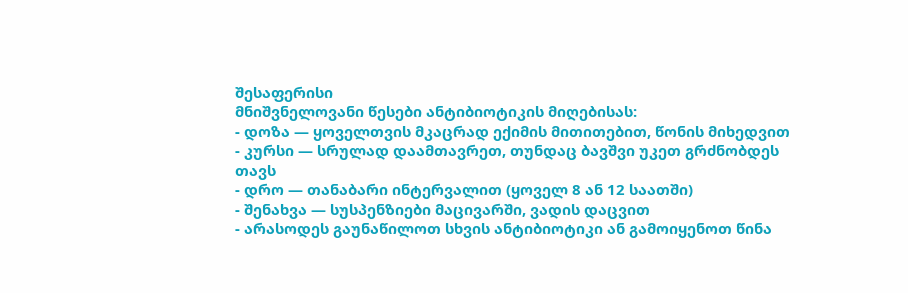შესაფერისი
მნიშვნელოვანი წესები ანტიბიოტიკის მიღებისას:
- დოზა — ყოველთვის მკაცრად ექიმის მითითებით, წონის მიხედვით
- კურსი — სრულად დაამთავრეთ, თუნდაც ბავშვი უკეთ გრძნობდეს თავს
- დრო — თანაბარი ინტერვალით (ყოველ 8 ან 12 საათში)
- შენახვა — სუსპენზიები მაცივარში, ვადის დაცვით
- არასოდეს გაუნაწილოთ სხვის ანტიბიოტიკი ან გამოიყენოთ წინა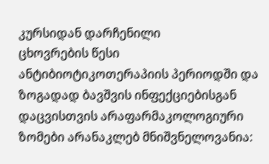კურსიდან დარჩენილი
ცხოვრების წესი
ანტიბიოტიკოთერაპიის პერიოდში და ზოგადად ბავშვის ინფექციებისგან დაცვისთვის არაფარმაკოლოგიური ზომები არანაკლებ მნიშვნელოვანია: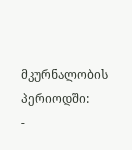მკურნალობის პერიოდში:
-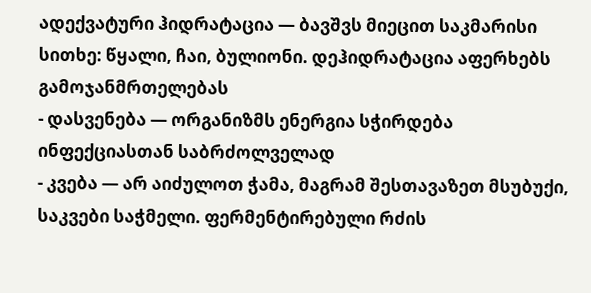ადექვატური ჰიდრატაცია — ბავშვს მიეცით საკმარისი სითხე: წყალი, ჩაი, ბულიონი. დეჰიდრატაცია აფერხებს გამოჯანმრთელებას
- დასვენება — ორგანიზმს ენერგია სჭირდება ინფექციასთან საბრძოლველად
- კვება — არ აიძულოთ ჭამა, მაგრამ შესთავაზეთ მსუბუქი, საკვები საჭმელი. ფერმენტირებული რძის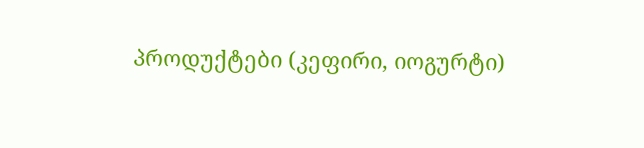პროდუქტები (კეფირი, იოგურტი)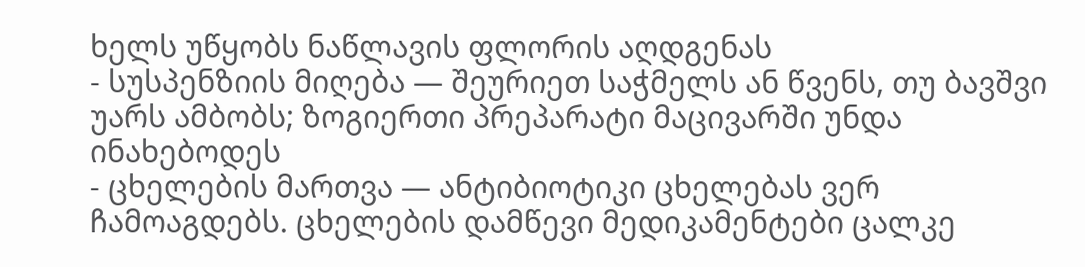ხელს უწყობს ნაწლავის ფლორის აღდგენას
- სუსპენზიის მიღება — შეურიეთ საჭმელს ან წვენს, თუ ბავშვი უარს ამბობს; ზოგიერთი პრეპარატი მაცივარში უნდა ინახებოდეს
- ცხელების მართვა — ანტიბიოტიკი ცხელებას ვერ ჩამოაგდებს. ცხელების დამწევი მედიკამენტები ცალკე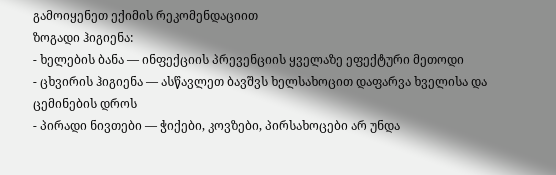გამოიყენეთ ექიმის რეკომენდაციით
ზოგადი ჰიგიენა:
- ხელების ბანა — ინფექციის პრევენციის ყველაზე ეფექტური მეთოდი
- ცხვირის ჰიგიენა — ასწავლეთ ბავშვს ხელსახოცით დაფარვა ხველისა და ცემინების დროს
- პირადი ნივთები — ჭიქები, კოვზები, პირსახოცები არ უნდა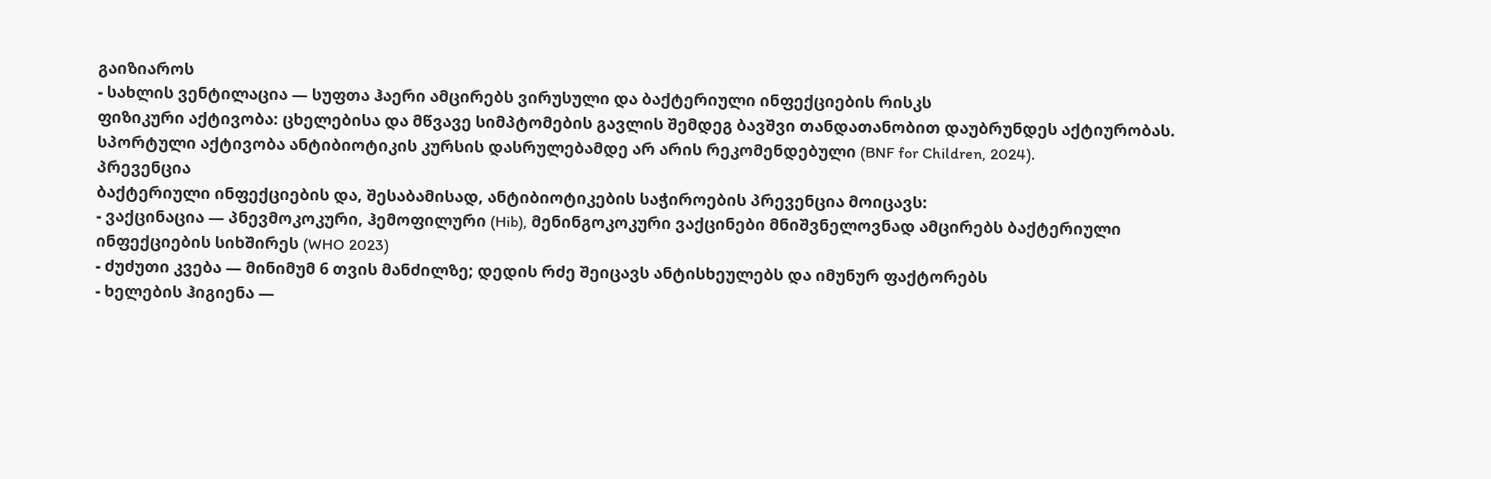გაიზიაროს
- სახლის ვენტილაცია — სუფთა ჰაერი ამცირებს ვირუსული და ბაქტერიული ინფექციების რისკს
ფიზიკური აქტივობა: ცხელებისა და მწვავე სიმპტომების გავლის შემდეგ ბავშვი თანდათანობით დაუბრუნდეს აქტიურობას. სპორტული აქტივობა ანტიბიოტიკის კურსის დასრულებამდე არ არის რეკომენდებული (BNF for Children, 2024).
პრევენცია
ბაქტერიული ინფექციების და, შესაბამისად, ანტიბიოტიკების საჭიროების პრევენცია მოიცავს:
- ვაქცინაცია — პნევმოკოკური, ჰემოფილური (Hib), მენინგოკოკური ვაქცინები მნიშვნელოვნად ამცირებს ბაქტერიული ინფექციების სიხშირეს (WHO 2023)
- ძუძუთი კვება — მინიმუმ 6 თვის მანძილზე; დედის რძე შეიცავს ანტისხეულებს და იმუნურ ფაქტორებს
- ხელების ჰიგიენა —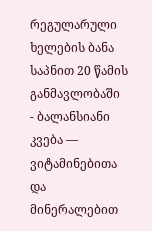რეგულარული ხელების ბანა საპნით 20 წამის განმავლობაში
- ბალანსიანი კვება — ვიტამინებითა და მინერალებით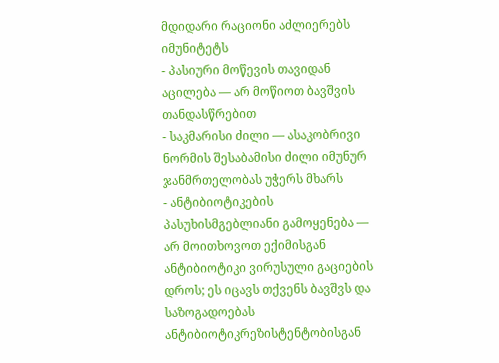მდიდარი რაციონი აძლიერებს იმუნიტეტს
- პასიური მოწევის თავიდან აცილება — არ მოწიოთ ბავშვის თანდასწრებით
- საკმარისი ძილი — ასაკობრივი ნორმის შესაბამისი ძილი იმუნურ ჯანმრთელობას უჭერს მხარს
- ანტიბიოტიკების პასუხისმგებლიანი გამოყენება — არ მოითხოვოთ ექიმისგან ანტიბიოტიკი ვირუსული გაციების დროს; ეს იცავს თქვენს ბავშვს და საზოგადოებას ანტიბიოტიკრეზისტენტობისგან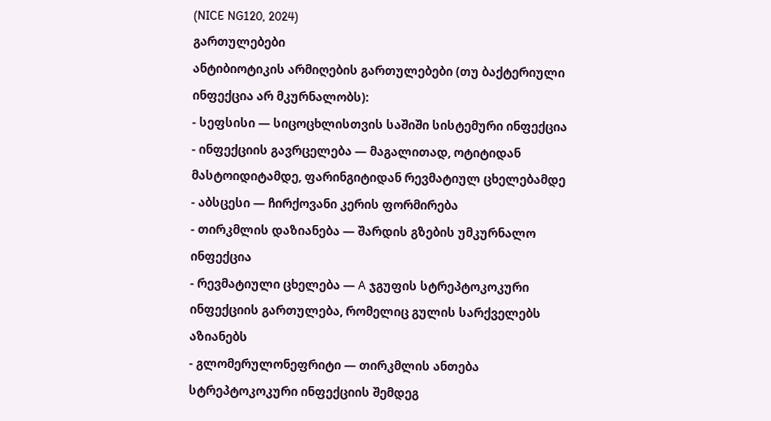(NICE NG120, 2024)
გართულებები
ანტიბიოტიკის არმიღების გართულებები (თუ ბაქტერიული ინფექცია არ მკურნალობს):
- სეფსისი — სიცოცხლისთვის საშიში სისტემური ინფექცია
- ინფექციის გავრცელება — მაგალითად, ოტიტიდან მასტოიდიტამდე, ფარინგიტიდან რევმატიულ ცხელებამდე
- აბსცესი — ჩირქოვანი კერის ფორმირება
- თირკმლის დაზიანება — შარდის გზების უმკურნალო ინფექცია
- რევმატიული ცხელება — A ჯგუფის სტრეპტოკოკური ინფექციის გართულება, რომელიც გულის სარქველებს აზიანებს
- გლომერულონეფრიტი — თირკმლის ანთება სტრეპტოკოკური ინფექციის შემდეგ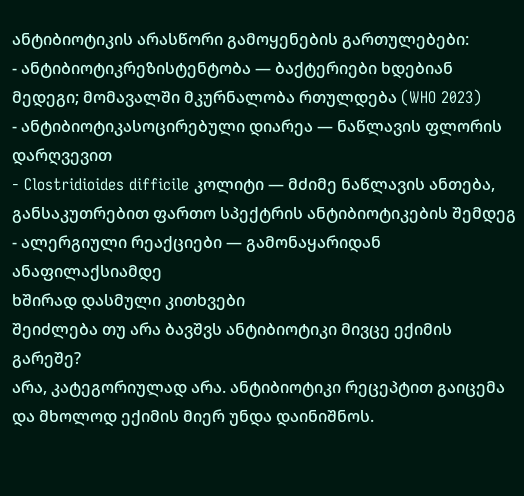ანტიბიოტიკის არასწორი გამოყენების გართულებები:
- ანტიბიოტიკრეზისტენტობა — ბაქტერიები ხდებიან მედეგი; მომავალში მკურნალობა რთულდება (WHO 2023)
- ანტიბიოტიკასოცირებული დიარეა — ნაწლავის ფლორის დარღვევით
- Clostridioides difficile კოლიტი — მძიმე ნაწლავის ანთება, განსაკუთრებით ფართო სპექტრის ანტიბიოტიკების შემდეგ
- ალერგიული რეაქციები — გამონაყარიდან ანაფილაქსიამდე
ხშირად დასმული კითხვები
შეიძლება თუ არა ბავშვს ანტიბიოტიკი მივცე ექიმის გარეშე?
არა, კატეგორიულად არა. ანტიბიოტიკი რეცეპტით გაიცემა და მხოლოდ ექიმის მიერ უნდა დაინიშნოს.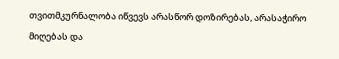თვითმკურნალობა იწვევს არასწორ დოზირებას, არასაჭირო მიღებას და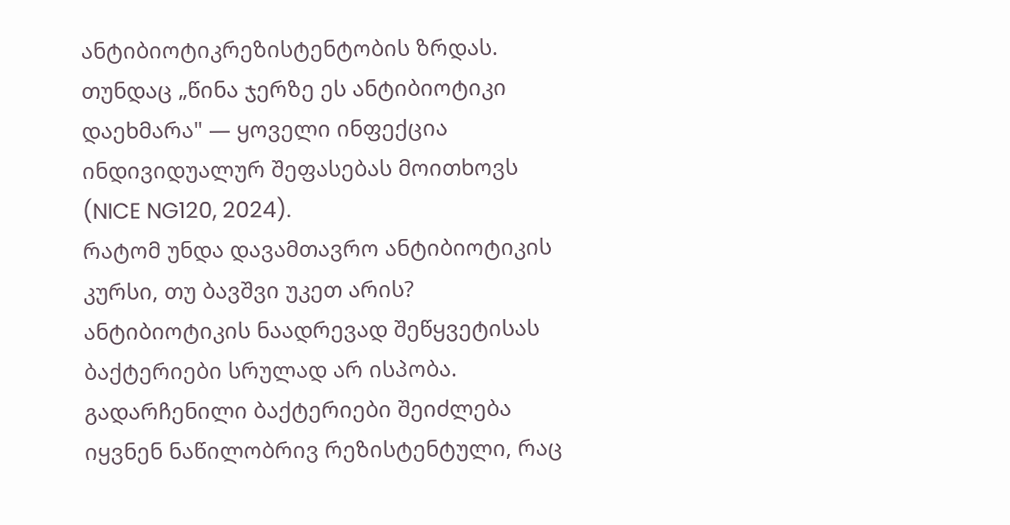ანტიბიოტიკრეზისტენტობის ზრდას. თუნდაც „წინა ჯერზე ეს ანტიბიოტიკი დაეხმარა" — ყოველი ინფექცია ინდივიდუალურ შეფასებას მოითხოვს (NICE NG120, 2024).
რატომ უნდა დავამთავრო ანტიბიოტიკის კურსი, თუ ბავშვი უკეთ არის?
ანტიბიოტიკის ნაადრევად შეწყვეტისას ბაქტერიები სრულად არ ისპობა. გადარჩენილი ბაქტერიები შეიძლება იყვნენ ნაწილობრივ რეზისტენტული, რაც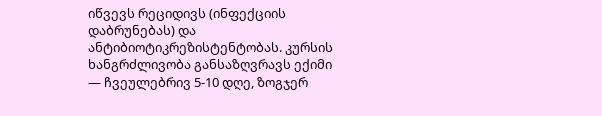იწვევს რეციდივს (ინფექციის დაბრუნებას) და ანტიბიოტიკრეზისტენტობას. კურსის ხანგრძლივობა განსაზღვრავს ექიმი — ჩვეულებრივ 5-10 დღე, ზოგჯერ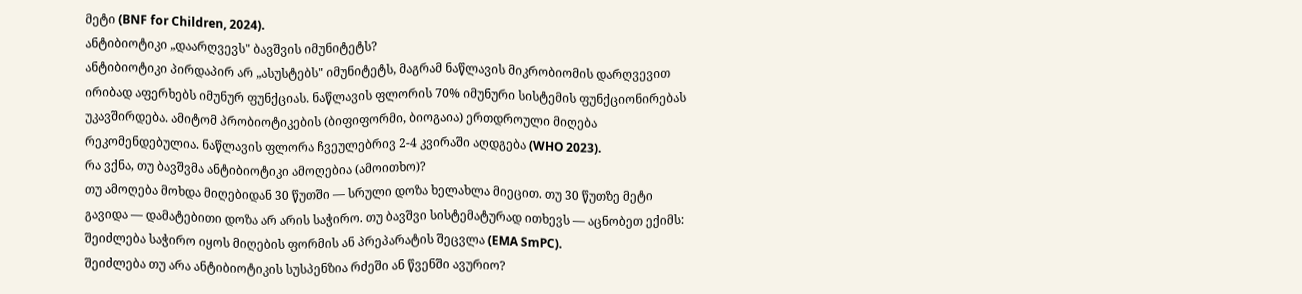მეტი (BNF for Children, 2024).
ანტიბიოტიკი „დაარღვევს" ბავშვის იმუნიტეტს?
ანტიბიოტიკი პირდაპირ არ „ასუსტებს" იმუნიტეტს, მაგრამ ნაწლავის მიკრობიომის დარღვევით ირიბად აფერხებს იმუნურ ფუნქციას. ნაწლავის ფლორის 70% იმუნური სისტემის ფუნქციონირებას უკავშირდება. ამიტომ პრობიოტიკების (ბიფიფორმი, ბიოგაია) ერთდროული მიღება რეკომენდებულია. ნაწლავის ფლორა ჩვეულებრივ 2-4 კვირაში აღდგება (WHO 2023).
რა ვქნა, თუ ბავშვმა ანტიბიოტიკი ამოღებია (ამოითხო)?
თუ ამოღება მოხდა მიღებიდან 30 წუთში — სრული დოზა ხელახლა მიეცით. თუ 30 წუთზე მეტი გავიდა — დამატებითი დოზა არ არის საჭირო. თუ ბავშვი სისტემატურად ითხევს — აცნობეთ ექიმს: შეიძლება საჭირო იყოს მიღების ფორმის ან პრეპარატის შეცვლა (EMA SmPC).
შეიძლება თუ არა ანტიბიოტიკის სუსპენზია რძეში ან წვენში ავურიო?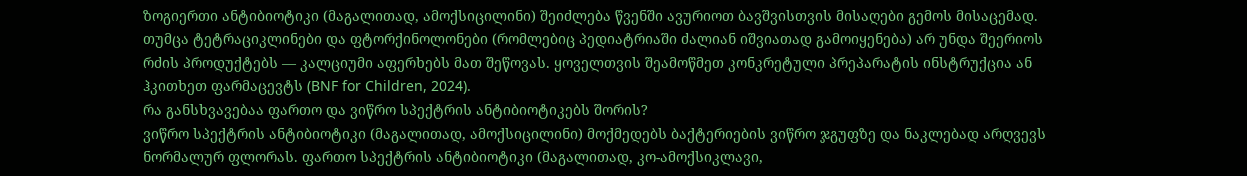ზოგიერთი ანტიბიოტიკი (მაგალითად, ამოქსიცილინი) შეიძლება წვენში ავურიოთ ბავშვისთვის მისაღები გემოს მისაცემად. თუმცა ტეტრაციკლინები და ფტორქინოლონები (რომლებიც პედიატრიაში ძალიან იშვიათად გამოიყენება) არ უნდა შეერიოს რძის პროდუქტებს — კალციუმი აფერხებს მათ შეწოვას. ყოველთვის შეამოწმეთ კონკრეტული პრეპარატის ინსტრუქცია ან ჰკითხეთ ფარმაცევტს (BNF for Children, 2024).
რა განსხვავებაა ფართო და ვიწრო სპექტრის ანტიბიოტიკებს შორის?
ვიწრო სპექტრის ანტიბიოტიკი (მაგალითად, ამოქსიცილინი) მოქმედებს ბაქტერიების ვიწრო ჯგუფზე და ნაკლებად არღვევს ნორმალურ ფლორას. ფართო სპექტრის ანტიბიოტიკი (მაგალითად, კო-ამოქსიკლავი,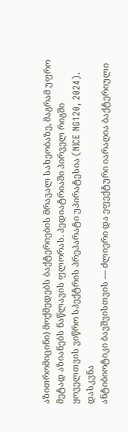აზითრომიცინი) მოქმედებს ბაქტერიების მრავალ სახეობაზე, მაგრამ უფრო მეტად აზიანებს ნაწლავის ფლორას. პედიატრიაში პირველ რიგში ყოველთვის ვიწრო სპექტრის პრეპარატი უპირატესია (NICE NG120, 2024).
დასკვნა
ანტიბიოტიკი ბავშვისთვის — ძლიერი და ეფექტური იარაღია ბაქტერიული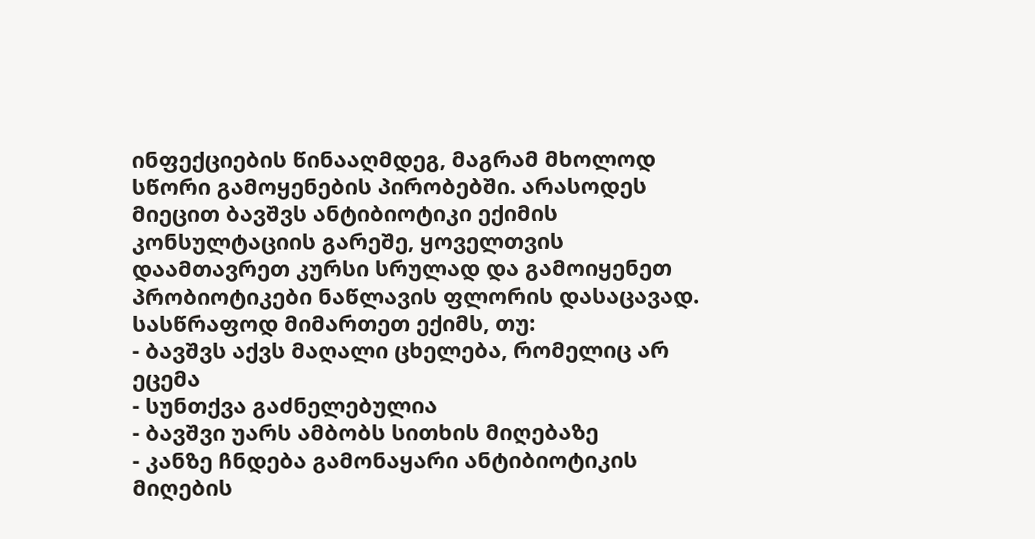ინფექციების წინააღმდეგ, მაგრამ მხოლოდ სწორი გამოყენების პირობებში. არასოდეს მიეცით ბავშვს ანტიბიოტიკი ექიმის კონსულტაციის გარეშე, ყოველთვის დაამთავრეთ კურსი სრულად და გამოიყენეთ პრობიოტიკები ნაწლავის ფლორის დასაცავად.
სასწრაფოდ მიმართეთ ექიმს, თუ:
- ბავშვს აქვს მაღალი ცხელება, რომელიც არ ეცემა
- სუნთქვა გაძნელებულია
- ბავშვი უარს ამბობს სითხის მიღებაზე
- კანზე ჩნდება გამონაყარი ანტიბიოტიკის მიღების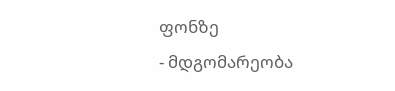ფონზე
- მდგომარეობა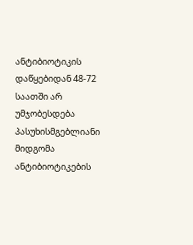ანტიბიოტიკის დაწყებიდან 48-72 საათში არ უმჯობესდება
პასუხისმგებლიანი მიდგომა ანტიბიოტიკების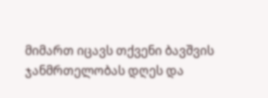მიმართ იცავს თქვენი ბავშვის ჯანმრთელობას დღეს და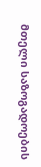მთელი საზოგადოების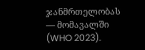ჯანმრთელობას — მომავალში (WHO 2023).